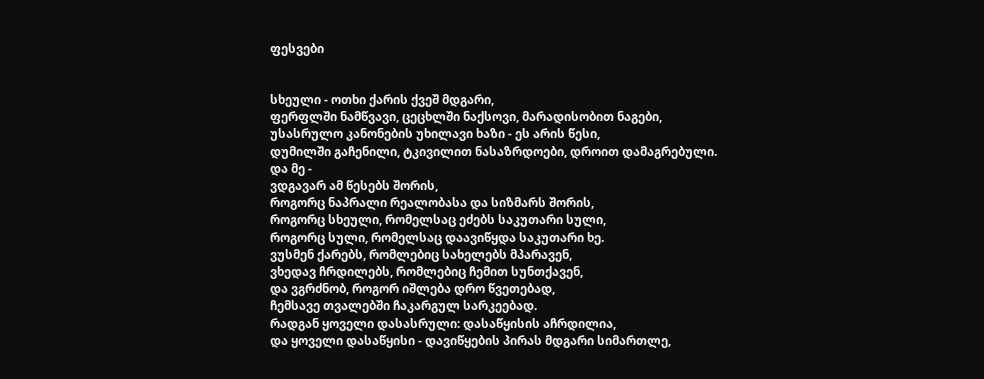ფესვები


სხეული - ოთხი ქარის ქვეშ მდგარი,
ფერფლში ნამწვავი, ცეცხლში ნაქსოვი, მარადისობით ნაგები,
უსასრულო კანონების უხილავი ხაზი - ეს არის წესი,
დუმილში გაჩენილი, ტკივილით ნასაზრდოები, დროით დამაგრებული.
და მე -
ვდგავარ ამ წესებს შორის,
როგორც ნაპრალი რეალობასა და სიზმარს შორის,
როგორც სხეული, რომელსაც ეძებს საკუთარი სული,
როგორც სული, რომელსაც დაავიწყდა საკუთარი ხე.
ვუსმენ ქარებს, რომლებიც სახელებს მპარავენ,
ვხედავ ჩრდილებს, რომლებიც ჩემით სუნთქავენ,
და ვგრძნობ, როგორ იშლება დრო წვეთებად,
ჩემსავე თვალებში ჩაკარგულ სარკეებად.
რადგან ყოველი დასასრული: დასაწყისის აჩრდილია,
და ყოველი დასაწყისი - დავიწყების პირას მდგარი სიმართლე,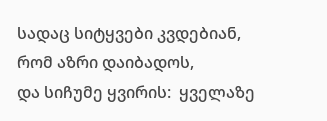სადაც სიტყვები კვდებიან, რომ აზრი დაიბადოს,
და სიჩუმე ყვირის:  ყველაზე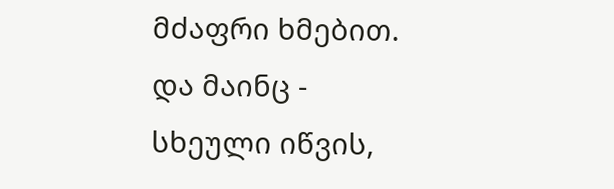მძაფრი ხმებით.
და მაინც -
სხეული იწვის,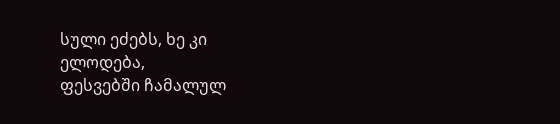სული ეძებს, ხე კი ელოდება,
ფესვებში ჩამალულ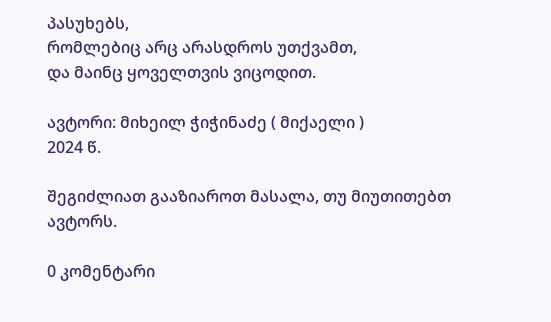პასუხებს,
რომლებიც არც არასდროს უთქვამთ,
და მაინც ყოველთვის ვიცოდით.

ავტორი: მიხეილ ჭიჭინაძე ( მიქაელი )
2024 წ.

შეგიძლიათ გააზიაროთ მასალა, თუ მიუთითებთ ავტორს.

0 კომენტარი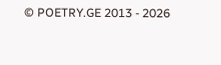© POETRY.GE 2013 - 2026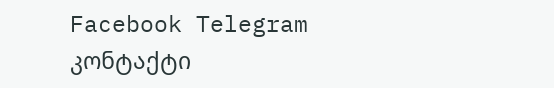Facebook Telegram კონტაქტი